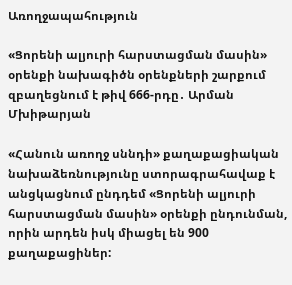Առողջապահություն

«Ցորենի ալյուրի հարստացման մասին» օրենքի նախագիծն օրենքների շարքում զբաղեցնում է թիվ 666-րդը․ Արման Մխիթարյան

«Հանուն առողջ սննդի» քաղաքացիական նախաձեռնությունը ստորագրահավաք է անցկացնում ընդդեմ «Ցորենի ալյուրի հարստացման մասին» օրենքի ընդունման, որին արդեն իսկ միացել են 900 քաղաքացիներ: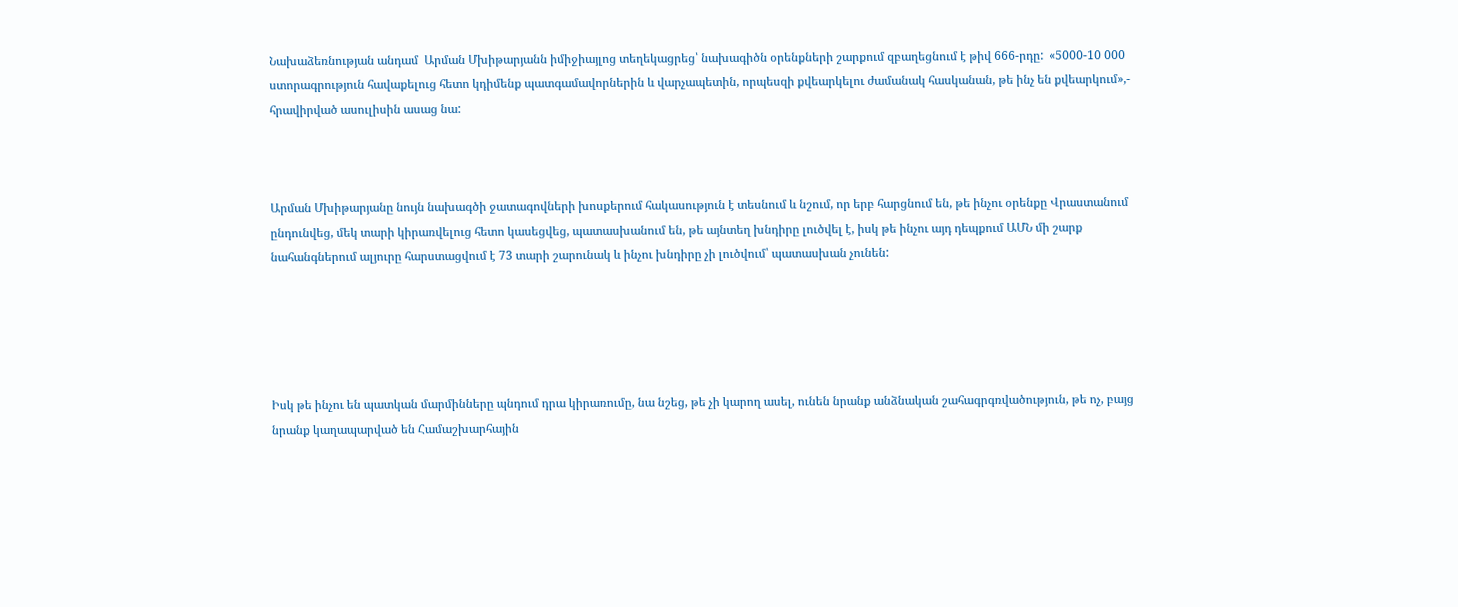Նախաձեռնության անդամ  Արման Մխիթարյանն իմիջիայլոց տեղեկացրեց՝ նախագիծն օրենքների շարքում զբաղեցնում է թիվ 666-րդը:  «5000-10 000  ստորագրություն հավաքելուց հետո կդիմենք պատգամավորներին և վարչապետին, որպեսզի քվեարկելու ժամանակ հասկանան, թե ինչ են քվեարկում»,- հրավիրված ասուլիսին ասաց նա:



Արման Մխիթարյանը նույն նախագծի ջատագովների խոսքերում հակասություն է տեսնում և նշում, որ երբ հարցնում են, թե ինչու օրենքը Վրաստանում ընդունվեց, մեկ տարի կիրառվելուց հետո կասեցվեց, պատասխանում են, թե այնտեղ խնդիրը լուծվել է, իսկ թե ինչու այդ դեպքում ԱՄՆ մի շարք նահանգներում ալյուրը հարստացվում է 73 տարի շարունակ և ինչու խնդիրը չի լուծվում՝ պատասխան չունեն:





Իսկ թե ինչու են պատկան մարմինները պնդում դրա կիրառումը, նա նշեց, թե չի կարող ասել, ունեն նրանք անձնական շահագրգռվածություն, թե ոչ, բայց նրանք կաղապարված են Համաշխարհային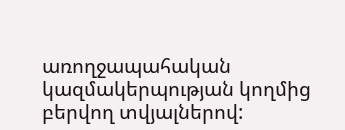առողջապահական կազմակերպության կողմից բերվող տվյալներով: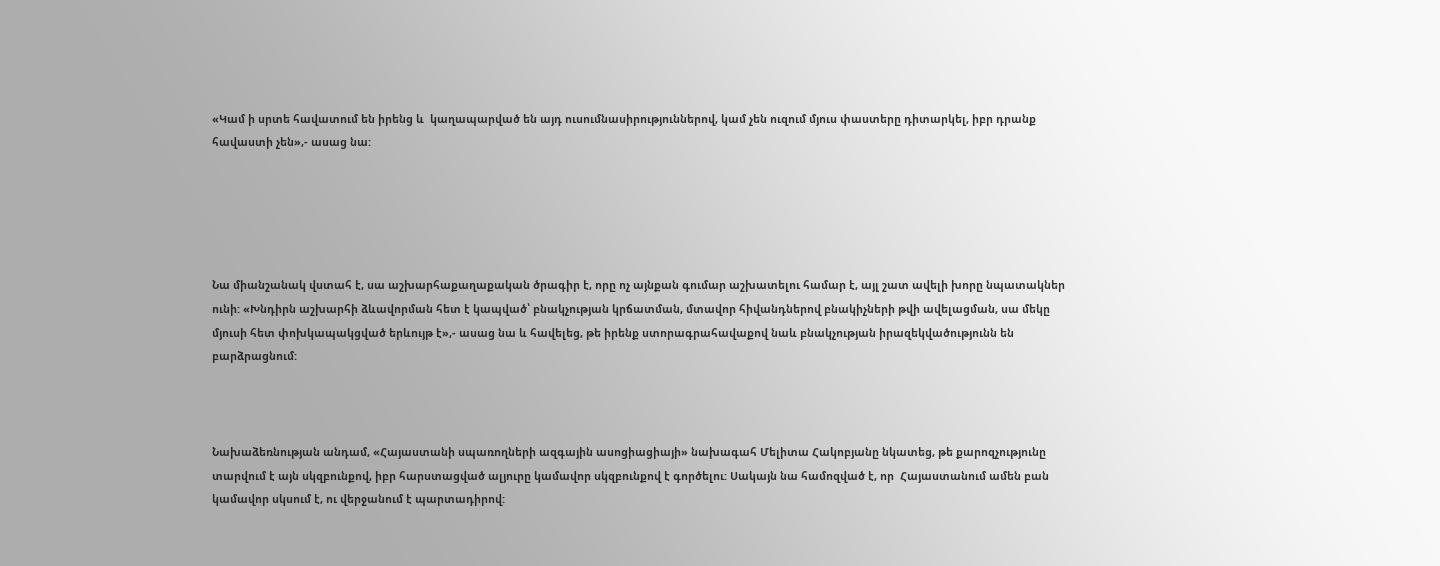«Կամ ի սրտե հավատում են իրենց և  կաղապարված են այդ ուսումնասիրություններով, կամ չեն ուզում մյուս փաստերը դիտարկել, իբր դրանք հավաստի չեն»,- ասաց նա:





Նա միանշանակ վստահ է, սա աշխարհաքաղաքական ծրագիր է, որը ոչ այնքան գումար աշխատելու համար է, այլ շատ ավելի խորը նպատակներ ունի: «Խնդիրն աշխարհի ձևավորման հետ է կապված՝ բնակչության կրճատման, մտավոր հիվանդներով բնակիչների թվի ավելացման, սա մեկը մյուսի հետ փոխկապակցված երևույթ է»,- ասաց նա և հավելեց, թե իրենք ստորագրահավաքով նաև բնակչության իրազեկվածությունն են բարձրացնում:



Նախաձեռնության անդամ, «Հայաստանի սպառողների ազգային ասոցիացիայի» նախագահ Մելիտա Հակոբյանը նկատեց, թե քարոզչությունը տարվում է այն սկզբունքով, իբր հարստացված ալյուրը կամավոր սկզբունքով է գործելու: Սակայն նա համոզված է, որ  Հայաստանում ամեն բան կամավոր սկսում է, ու վերջանում է պարտադիրով: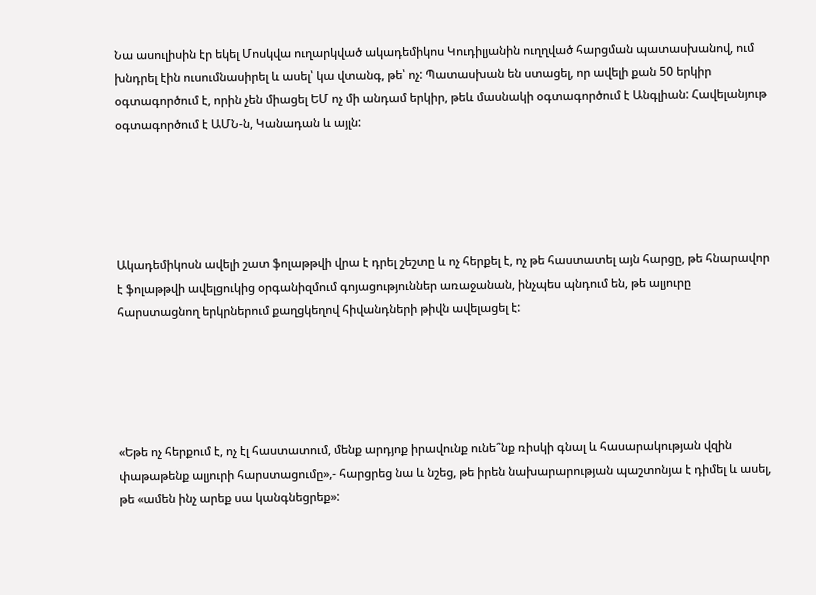Նա ասուլիսին էր եկել Մոսկվա ուղարկված ակադեմիկոս Կուդիլյանին ուղղված հարցման պատասխանով, ում խնդրել էին ուսումնասիրել և ասել՝ կա վտանգ, թե՝ ոչ: Պատասխան են ստացել, որ ավելի քան 50 երկիր օգտագործում է, որին չեն միացել ԵՄ ոչ մի անդամ երկիր, թեև մասնակի օգտագործում է Անգլիան: Հավելանյութ օգտագործում է ԱՄՆ-ն, Կանադան և այլն:





Ակադեմիկոսն ավելի շատ ֆոլաթթվի վրա է դրել շեշտը և ոչ հերքել է, ոչ թե հաստատել այն հարցը, թե հնարավոր է ֆոլաթթվի ավելցուկից օրգանիզմում գոյացություններ առաջանան, ինչպես պնդում են, թե ալյուրը հարստացնող երկրներում քաղցկեղով հիվանդների թիվն ավելացել է:





«Եթե ոչ հերքում է, ոչ էլ հաստատում, մենք արդյոք իրավունք ունե՞նք ռիսկի գնալ և հասարակության վզին փաթաթենք ալյուրի հարստացումը»,- հարցրեց նա և նշեց, թե իրեն նախարարության պաշտոնյա է դիմել և ասել, թե «ամեն ինչ արեք սա կանգնեցրեք»: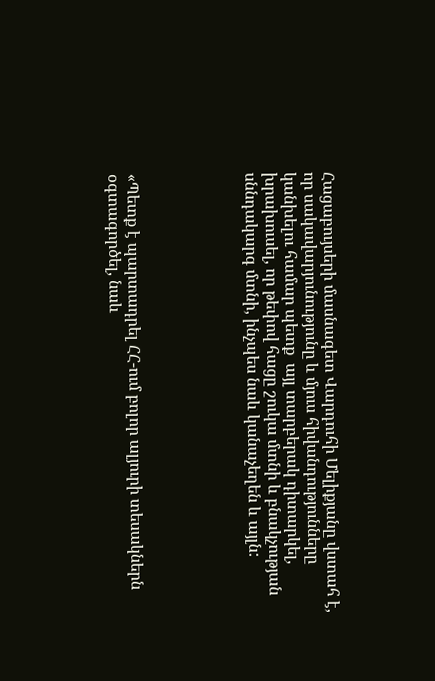Հացաբույսերի մասնագետ Վարդուհի Մելիքյանը վստահ է, որ սակավարյունությունը և մյուս հիվանդությունները կանխելու համար պետք  այլ տարբերակ դիտարկել, խրախուսել, որ թեփով հացը շուկա մտնի և բնակչության սննդակարգ մտնի, ինչպես նաև կանաչեղեն և այլն:





«Պետք է պարտադրել ՀՀ-ում բոլոր ալյուրի տեսակներն օգտագործել, նաև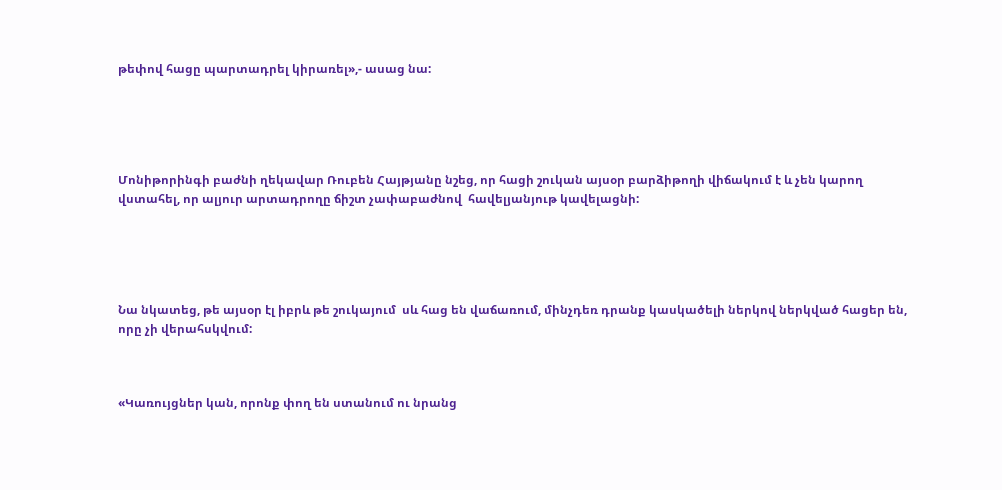թեփով հացը պարտադրել կիրառել»,- ասաց նա:





Մոնիթորինգի բաժնի ղեկավար Ռուբեն Հայթյանը նշեց, որ հացի շուկան այսօր բարձիթողի վիճակում է և չեն կարող վստահել, որ ալյուր արտադրողը ճիշտ չափաբաժնով  հավելյանյութ կավելացնի:





Նա նկատեց, թե այսօր էլ իբրև թե շուկայում  սև հաց են վաճառում, մինչդեռ դրանք կասկածելի ներկով ներկված հացեր են, որը չի վերահսկվում:



«Կառույցներ կան, որոնք փող են ստանում ու նրանց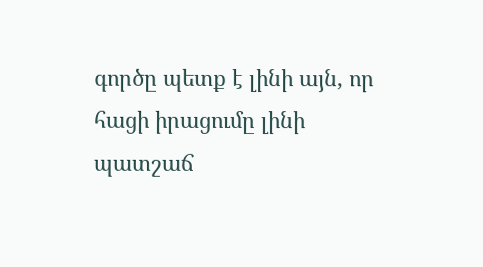գործը պետք է լինի այն, որ հացի իրացումը լինի պատշաճ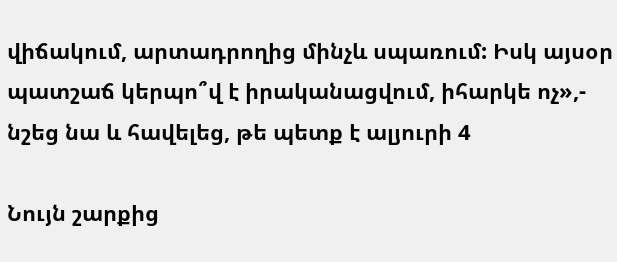վիճակում, արտադրողից մինչև սպառում: Իսկ այսօր պատշաճ կերպո՞վ է իրականացվում, իհարկե ոչ»,- նշեց նա և հավելեց, թե պետք է ալյուրի 4

Նույն շարքից